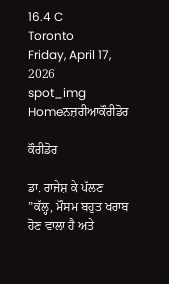16.4 C
Toronto
Friday, April 17, 2026
spot_img
Homeਨਜ਼ਰੀਆਕੌਰੀਡੋਰ

ਕੌਰੀਡੋਰ

ਡਾ. ਰਾਜੇਸ਼ ਕੇ ਪੱਲਣ
”ਕੱਲ੍ਹ, ਮੌਸਮ ਬਹੁਤ ਖਰਾਬ ਹੋਣ ਵਾਲਾ ਹੈ ਅਤੇ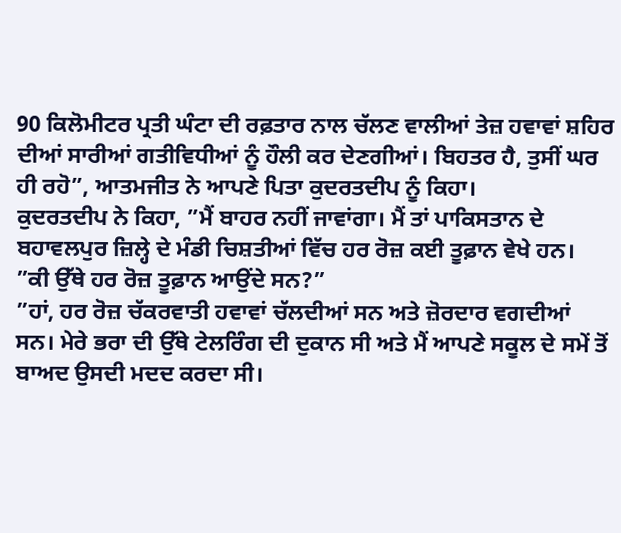90 ਕਿਲੋਮੀਟਰ ਪ੍ਰਤੀ ਘੰਟਾ ਦੀ ਰਫ਼ਤਾਰ ਨਾਲ ਚੱਲਣ ਵਾਲੀਆਂ ਤੇਜ਼ ਹਵਾਵਾਂ ਸ਼ਹਿਰ ਦੀਆਂ ਸਾਰੀਆਂ ਗਤੀਵਿਧੀਆਂ ਨੂੰ ਹੌਲੀ ਕਰ ਦੇਣਗੀਆਂ। ਬਿਹਤਰ ਹੈ, ਤੁਸੀਂ ਘਰ ਹੀ ਰਹੋ”, ਆਤਮਜੀਤ ਨੇ ਆਪਣੇ ਪਿਤਾ ਕੁਦਰਤਦੀਪ ਨੂੰ ਕਿਹਾ।
ਕੁਦਰਤਦੀਪ ਨੇ ਕਿਹਾ, ”ਮੈਂ ਬਾਹਰ ਨਹੀਂ ਜਾਵਾਂਗਾ। ਮੈਂ ਤਾਂ ਪਾਕਿਸਤਾਨ ਦੇ ਬਹਾਵਲਪੁਰ ਜ਼ਿਲ੍ਹੇ ਦੇ ਮੰਡੀ ਚਿਸ਼ਤੀਆਂ ਵਿੱਚ ਹਰ ਰੋਜ਼ ਕਈ ਤੂਫ਼ਾਨ ਵੇਖੇ ਹਨ।
”ਕੀ ਉੱਥੇ ਹਰ ਰੋਜ਼ ਤੂਫ਼ਾਨ ਆਉਂਦੇ ਸਨ?”
”ਹਾਂ, ਹਰ ਰੋਜ਼ ਚੱਕਰਵਾਤੀ ਹਵਾਵਾਂ ਚੱਲਦੀਆਂ ਸਨ ਅਤੇ ਜ਼ੋਰਦਾਰ ਵਗਦੀਆਂ ਸਨ। ਮੇਰੇ ਭਰਾ ਦੀ ਉੱਥੇ ਟੇਲਰਿੰਗ ਦੀ ਦੁਕਾਨ ਸੀ ਅਤੇ ਮੈਂ ਆਪਣੇ ਸਕੂਲ ਦੇ ਸਮੇਂ ਤੋਂ ਬਾਅਦ ਉਸਦੀ ਮਦਦ ਕਰਦਾ ਸੀ।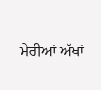ਮੇਰੀਆਂ ਅੱਖਾਂ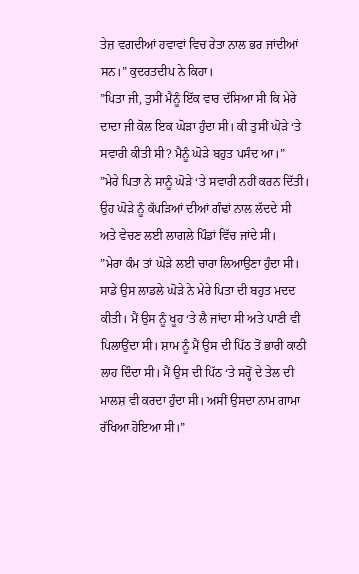ਤੇਜ਼ ਵਗਦੀਆਂ ਹਵਾਵਾਂ ਵਿਚ ਰੇਤਾ ਨਾਲ ਭਰ ਜਾਂਦੀਆਂ ਸਨ।” ਕੁਦਰਤਦੀਪ ਨੇ ਕਿਹਾ।
”ਪਿਤਾ ਜੀ, ਤੁਸੀਂ ਮੈਨੂੰ ਇੱਕ ਵਾਰ ਦੱਸਿਆ ਸੀ ਕਿ ਮੇਰੇ ਦਾਦਾ ਜੀ ਕੋਲ ਇਕ ਘੋੜਾ ਹੁੰਦਾ ਸੀ। ਕੀ ਤੁਸੀਂ ਘੋੜੇ ‘ਤੇ ਸਵਾਰੀ ਕੀਤੀ ਸੀ? ਮੈਨੂੰ ਘੋੜੇ ਬਹੁਤ ਪਸੰਦ ਆ।”
”ਮੇਰੇ ਪਿਤਾ ਨੇ ਸਾਨੂੰ ਘੋੜੇ ‘ਤੇ ਸਵਾਰੀ ਨਹੀਂ ਕਰਨ ਦਿੱਤੀ। ਉਹ ਘੋੜੇ ਨੂੰ ਕੱਪੜਿਆਂ ਦੀਆਂ ਗੰਢਾਂ ਨਾਲ ਲੱਦਦੇ ਸੀ ਅਤੇ ਵੇਚਣ ਲਈ ਲਾਗਲੇ ਪਿੰਡਾਂ ਵਿੱਚ ਜਾਂਦੇ ਸੀ।
”ਮੇਰਾ ਕੰਮ ਤਾਂ ਘੋੜੇ ਲਈ ਚਾਰਾ ਲਿਆਉਣਾ ਹੁੰਦਾ ਸੀ। ਸਾਡੇ ਉਸ ਲਾਡਲੇ ਘੋੜੇ ਨੇ ਮੇਰੇ ਪਿਤਾ ਦੀ ਬਹੁਤ ਮਦਦ ਕੀਤੀ। ਮੈਂ ਉਸ ਨੂੰ ਖੂਹ ‘ਤੇ ਲੈ ਜਾਂਦਾ ਸੀ ਅਤੇ ਪਾਣੀ ਵੀ ਪਿਲਾਉਂਦਾ ਸੀ। ਸ਼ਾਮ ਨੂੰ ਮੈਂ ਉਸ ਦੀ ਪਿੱਠ ਤੋਂ ਭਾਰੀ ਕਾਠੀ ਲਾਹ ਦਿੰਦਾ ਸੀ। ਮੈਂ ਉਸ ਦੀ ਪਿੱਠ ‘ਤੇ ਸਰ੍ਹੋਂ ਦੇ ਤੇਲ ਦੀ ਮਾਲਸ਼ ਵੀ ਕਰਦਾ ਹੁੰਦਾ ਸੀ। ਅਸੀਂ ਉਸਦਾ ਨਾਮ ਗਾਮਾ ਰੱਖਿਆ ਹੋਇਆ ਸੀ।”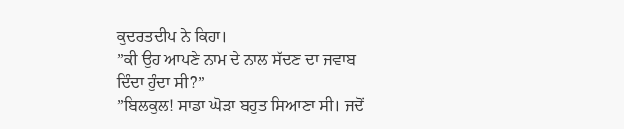ਕੁਦਰਤਦੀਪ ਨੇ ਕਿਹਾ।
”ਕੀ ਉਹ ਆਪਣੇ ਨਾਮ ਦੇ ਨਾਲ ਸੱਦਣ ਦਾ ਜਵਾਬ ਦਿੰਦਾ ਹੁੰਦਾ ਸੀ?”
”ਬਿਲਕੁਲ! ਸਾਡਾ ਘੋੜਾ ਬਹੁਤ ਸਿਆਣਾ ਸੀ। ਜਦੋਂ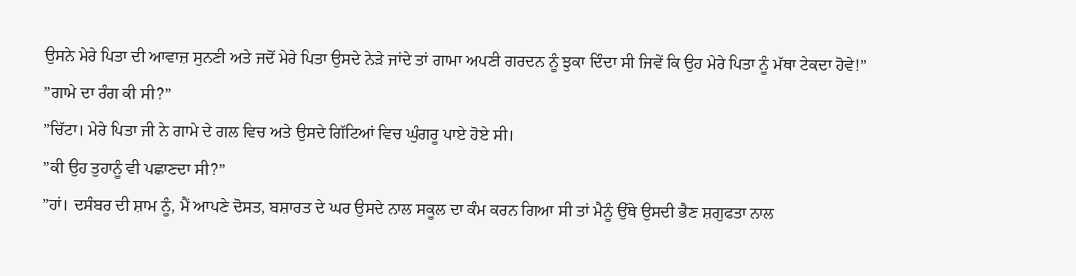ਉਸਨੇ ਮੇਰੇ ਪਿਤਾ ਦੀ ਆਵਾਜ਼ ਸੁਨਣੀ ਅਤੇ ਜਦੋਂ ਮੇਰੇ ਪਿਤਾ ਉਸਦੇ ਨੇੜੇ ਜਾਂਦੇ ਤਾਂ ਗਾਮਾ ਅਪਣੀ ਗਰਦਨ ਨੂੰ ਝੁਕਾ ਦਿੰਦਾ ਸੀ ਜਿਵੇਂ ਕਿ ਉਹ ਮੇਰੇ ਪਿਤਾ ਨੂੰ ਮੱਥਾ ਟੇਕਦਾ ਹੋਵੇ!”
”ਗਾਮੇ ਦਾ ਰੰਗ ਕੀ ਸੀ?”
”ਚਿੱਟਾ। ਮੇਰੇ ਪਿਤਾ ਜੀ ਨੇ ਗਾਮੇ ਦੇ ਗਲ ਵਿਚ ਅਤੇ ਉਸਦੇ ਗਿੱਟਿਆਂ ਵਿਚ ਘੁੰਗਰੂ ਪਾਏ ਹੋਏ ਸੀ।
”ਕੀ ਉਹ ਤੁਹਾਨੂੰ ਵੀ ਪਛਾਣਦਾ ਸੀ?”
”ਹਾਂ। ਦਸੰਬਰ ਦੀ ਸ਼ਾਮ ਨੂੰ, ਮੈਂ ਆਪਣੇ ਦੋਸਤ, ਬਸ਼ਾਰਤ ਦੇ ਘਰ ਉਸਦੇ ਨਾਲ ਸਕੂਲ ਦਾ ਕੰਮ ਕਰਨ ਗਿਆ ਸੀ ਤਾਂ ਮੈਨੂੰ ਉੱਥੇ ਉਸਦੀ ਭੈਣ ਸ਼ਗੁਫਤਾ ਨਾਲ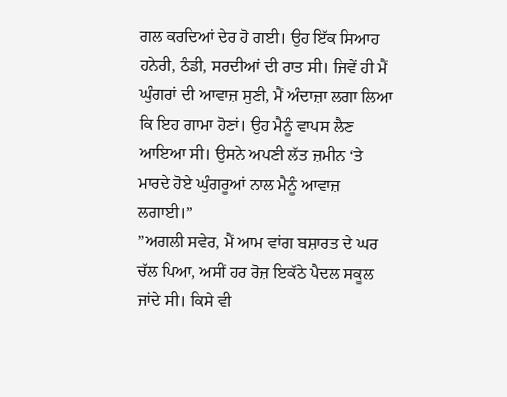ਗਲ ਕਰਦਿਆਂ ਦੇਰ ਹੋ ਗਈ। ਉਹ ਇੱਕ ਸਿਆਹ ਹਨੇਰੀ, ਠੰਡੀ, ਸਰਦੀਆਂ ਦੀ ਰਾਤ ਸੀ। ਜਿਵੇਂ ਹੀ ਮੈਂ ਘੁੰਗਰਾਂ ਦੀ ਆਵਾਜ਼ ਸੁਣੀ, ਮੈਂ ਅੰਦਾਜ਼ਾ ਲਗਾ ਲਿਆ ਕਿ ਇਹ ਗਾਮਾ ਹੋਣਾਂ। ਉਹ ਮੈਨੂੰ ਵਾਪਸ ਲੈਣ ਆਇਆ ਸੀ। ਉਸਨੇ ਅਪਣੀ ਲੱਤ ਜ਼ਮੀਨ ‘ਤੇ ਮਾਰਦੇ ਹੋਏ ਘੁੰਗਰੂਆਂ ਨਾਲ ਮੈਨੂੰ ਆਵਾਜ਼ ਲਗਾਈ।”
”ਅਗਲੀ ਸਵੇਰ, ਮੈਂ ਆਮ ਵਾਂਗ ਬਸ਼ਾਰਤ ਦੇ ਘਰ ਚੱਲ ਪਿਆ, ਅਸੀਂ ਹਰ ਰੋਜ਼ ਇਕੱਠੇ ਪੈਦਲ ਸਕੂਲ ਜਾਂਦੇ ਸੀ। ਕਿਸੇ ਵੀ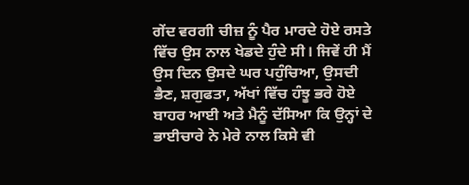ਗੇਂਦ ਵਰਗੀ ਚੀਜ਼ ਨੂੰ ਪੈਰ ਮਾਰਦੇ ਹੋਏ ਰਸਤੇ ਵਿੱਚ ਉਸ ਨਾਲ ਖੇਡਦੇ ਹੁੰਦੇ ਸੀ। ਜਿਵੇਂ ਹੀ ਮੈਂ ਉਸ ਦਿਨ ਉਸਦੇ ਘਰ ਪਹੁੰਚਿਆ, ਉਸਦੀ ਭੈਣ, ਸ਼ਗੁਫਤਾ, ਅੱਖਾਂ ਵਿੱਚ ਹੰਝੂ ਭਰੇ ਹੋਏ ਬਾਹਰ ਆਈ ਅਤੇ ਮੈਨੂੰ ਦੱਸਿਆ ਕਿ ਉਨ੍ਹਾਂ ਦੇ ਭਾਈਚਾਰੇ ਨੇ ਮੇਰੇ ਨਾਲ ਕਿਸੇ ਵੀ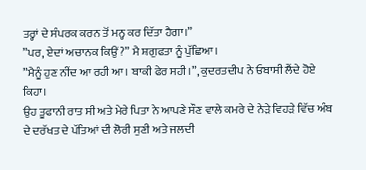ਤਰ੍ਹਾਂ ਦੇ ਸੰਪਰਕ ਕਰਨ ਤੋਂ ਮਨ੍ਹ ਕਰ ਦਿੱਤਾ ਹੈਗਾ।”
”ਪਰ, ਏਦਾਂ ਅਚਾਨਕ ਕਿਉਂ?” ਮੈ ਸ਼ਗੁਫਤਾ ਨੂੰ ਪੁੱਛਿਆ।
”ਮੈਨੂੰ ਹੁਣ ਨੀਂਦ ਆ ਰਹੀ ਆ। ਬਾਕੀ ਫੇਰ ਸਹੀ।”, ਕੁਦਰਤਦੀਪ ਨੇ ਓਬਾਸੀ ਲੈਂਦੇ ਹੋਏ ਕਿਹਾ।
ਉਹ ਤੂਫਾਨੀ ਰਾਤ ਸੀ ਅਤੇ ਮੇਰੇ ਪਿਤਾ ਨੇ ਆਪਣੇ ਸੌਣ ਵਾਲੇ ਕਮਰੇ ਦੇ ਨੇੜੇ ਵਿਹੜੇ ਵਿੱਚ ਅੰਬ ਦੇ ਦਰੱਖਤ ਦੇ ਪੱਤਿਆਂ ਦੀ ਲੋਰੀ ਸੁਣੀ ਅਤੇ ਜਲਦੀ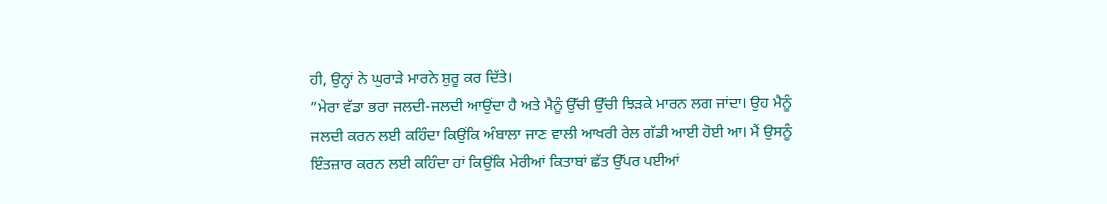ਹੀ, ਉਨ੍ਹਾਂ ਨੇ ਘੁਰਾੜੇ ਮਾਰਨੇ ਸ਼ੁਰੂ ਕਰ ਦਿੱਤੇ।
”ਮੇਰਾ ਵੱਡਾ ਭਰਾ ਜਲਦੀ-ਜਲਦੀ ਆਉਂਦਾ ਹੈ ਅਤੇ ਮੈਨੂੰ ਉੱਚੀ ਉੱਚੀ ਝਿੜਕੇ ਮਾਰਨ ਲਗ ਜਾਂਦਾ। ਉਹ ਮੈਨੂੰ ਜਲਦੀ ਕਰਨ ਲਈ ਕਹਿੰਦਾ ਕਿਉਂਕਿ ਅੰਬਾਲਾ ਜਾਣ ਵਾਲੀ ਆਖਰੀ ਰੇਲ ਗੱਡੀ ਆਈ ਹੋਈ ਆ। ਮੈਂ ਉਸਨੂੰ ਇੰਤਜ਼ਾਰ ਕਰਨ ਲਈ ਕਹਿੰਦਾ ਹਾਂ ਕਿਉਂਕਿ ਮੇਰੀਆਂ ਕਿਤਾਬਾਂ ਛੱਤ ਉੱਪਰ ਪਈਆਂ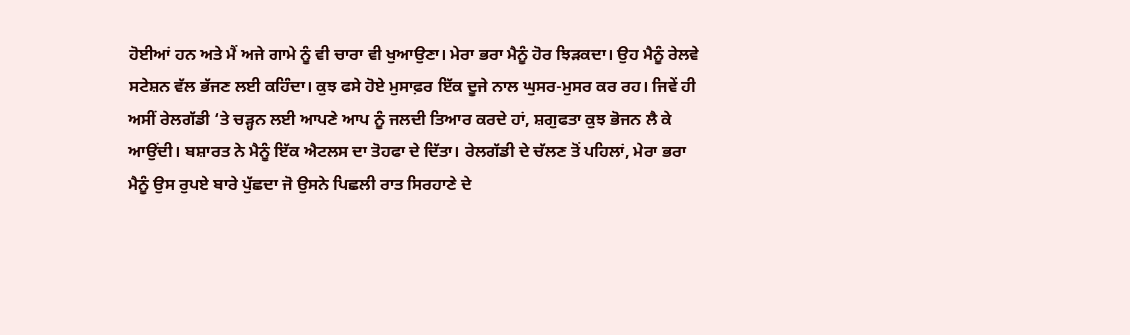ਹੋਈਆਂ ਹਨ ਅਤੇ ਮੈਂ ਅਜੇ ਗਾਮੇ ਨੂੰ ਵੀ ਚਾਰਾ ਵੀ ਖੁਆਉਣਾ। ਮੇਰਾ ਭਰਾ ਮੈਨੂੰ ਹੋਰ ਝਿੜਕਦਾ। ਉਹ ਮੈਨੂੰ ਰੇਲਵੇ ਸਟੇਸ਼ਨ ਵੱਲ ਭੱਜਣ ਲਈ ਕਹਿੰਦਾ। ਕੁਝ ਫਸੇ ਹੋਏ ਮੁਸਾਫ਼ਰ ਇੱਕ ਦੂਜੇ ਨਾਲ ਘੁਸਰ-ਮੁਸਰ ਕਰ ਰਹ। ਜਿਵੇਂ ਹੀ ਅਸੀਂ ਰੇਲਗੱਡੀ ‘ਤੇ ਚੜ੍ਹਨ ਲਈ ਆਪਣੇ ਆਪ ਨੂੰ ਜਲਦੀ ਤਿਆਰ ਕਰਦੇ ਹਾਂ, ਸ਼ਗੁਫਤਾ ਕੁਝ ਭੋਜਨ ਲੈ ਕੇ ਆਉਂਦੀ। ਬਸ਼ਾਰਤ ਨੇ ਮੈਨੂੰ ਇੱਕ ਐਟਲਸ ਦਾ ਤੋਹਫਾ ਦੇ ਦਿੱਤਾ। ਰੇਲਗੱਡੀ ਦੇ ਚੱਲਣ ਤੋਂ ਪਹਿਲਾਂ, ਮੇਰਾ ਭਰਾ ਮੈਨੂੰ ਉਸ ਰੁਪਏ ਬਾਰੇ ਪੁੱਛਦਾ ਜੋ ਉਸਨੇ ਪਿਛਲੀ ਰਾਤ ਸਿਰਹਾਣੇ ਦੇ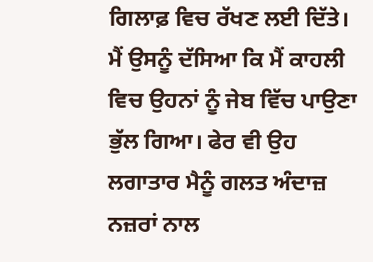ਗਿਲਾਫ਼ ਵਿਚ ਰੱਖਣ ਲਈ ਦਿੱਤੇ। ਮੈਂ ਉਸਨੂੰ ਦੱਸਿਆ ਕਿ ਮੈਂ ਕਾਹਲੀ ਵਿਚ ਉਹਨਾਂ ਨੂੰ ਜੇਬ ਵਿੱਚ ਪਾਉਣਾ ਭੁੱਲ ਗਿਆ। ਫੇਰ ਵੀ ਉਹ ਲਗਾਤਾਰ ਮੈਨੂੰ ਗਲਤ ਅੰਦਾਜ਼ ਨਜ਼ਰਾਂ ਨਾਲ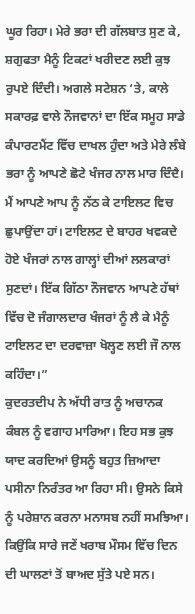ਘੂਰ ਰਿਹਾ। ਮੇਰੇ ਭਰਾ ਦੀ ਗੱਲਬਾਤ ਸੁਣ ਕੇ, ਸ਼ਗੁਫਤਾ ਮੈਨੂੰ ਟਿਕਟਾਂ ਖਰੀਦਣ ਲਈ ਕੁਝ ਰੁਪਏ ਦਿੰਦੀ। ਅਗਲੇ ਸਟੇਸ਼ਨ ‘ਤੇ, ਕਾਲੇ ਸਕਾਰਫ਼ ਵਾਲੇ ਨੌਜਵਾਨਾਂ ਦਾ ਇੱਕ ਸਮੂਹ ਸਾਡੇ ਕੰਪਾਰਟਮੈਂਟ ਵਿੱਚ ਦਾਖਲ ਹੁੰਦਾ ਅਤੇ ਮੇਰੇ ਲੰਬੇ ਭਰਾ ਨੂੰ ਆਪਣੇ ਛੋਟੇ ਖੰਜਰ ਨਾਲ ਮਾਰ ਦਿੰਦੈ। ਮੈਂ ਆਪਣੇ ਆਪ ਨੂੰ ਨੱਠ ਕੇ ਟਾਇਲਟ ਵਿਚ ਛੁਪਾਉਂਦਾ ਹਾਂ। ਟਾਇਲਟ ਦੇ ਬਾਹਰ ਖਵਕਦੇ ਹੋਏ ਖੰਜਰਾਂ ਨਾਲ ਗਾਲ੍ਹਾਂ ਦੀਆਂ ਲਲਕਾਰਾਂ ਸੁਣਦਾਂ। ਇੱਕ ਗਿੱਠਾ ਨੌਜਵਾਨ ਆਪਣੇ ਹੱਥਾਂ ਵਿੱਚ ਦੋ ਜੰਗਾਲਦਾਰ ਖੰਜਰਾਂ ਨੂੰ ਲੈ ਕੇ ਮੈਨੂੰ ਟਾਇਲਟ ਦਾ ਦਰਵਾਜ਼ਾ ਖੋਲ੍ਹਣ ਲਈ ਜੌ ਨਾਲ ਕਹਿੰਦਾ।”
ਕੁਦਰਤਦੀਪ ਨੇ ਅੱਧੀ ਰਾਤ ਨੂੰ ਅਚਾਨਕ ਕੰਬਲ ਨੂੰ ਵਗਾਹ ਮਾਰਿਆ। ਇਹ ਸਭ ਕੁਝ ਯਾਦ ਕਰਦਿਆਂ ਉਸਨੂੰ ਬਹੁਤ ਜ਼ਿਆਦਾ ਪਸੀਨਾ ਨਿਰੰਤਰ ਆ ਰਿਹਾ ਸੀ। ਉਸਨੇ ਕਿਸੇ ਨੂੰ ਪਰੇਸ਼ਾਨ ਕਰਨਾ ਮਨਾਸਬ ਨਹੀਂ ਸਮਝਿਆ। ਕਿਉਂਕਿ ਸਾਰੇ ਜਣੇਂ ਖਰਾਬ ਮੌਸਮ ਵਿੱਚ ਦਿਨ ਦੀ ਘਾਲਣਾਂ ਤੋਂ ਬਾਅਦ ਸੁੱਤੇ ਪਏ ਸਨ।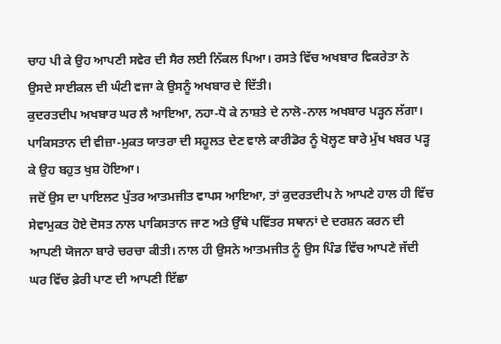ਚਾਹ ਪੀ ਕੇ ਉਹ ਆਪਣੀ ਸਵੇਰ ਦੀ ਸੈਰ ਲਈ ਨਿੱਕਲ ਪਿਆ। ਰਸਤੇ ਵਿੱਚ ਅਖਬਾਰ ਵਿਕਰੇਤਾ ਨੇ ਉਸਦੇ ਸਾਈਕਲ ਦੀ ਘੰਟੀ ਵਜਾ ਕੇ ਉਸਨੂੰ ਅਖਬਾਰ ਦੇ ਦਿੱਤੀ।
ਕੁਦਰਤਦੀਪ ਅਖਬਾਰ ਘਰ ਲੈ ਆਇਆ, ਨਹਾ-ਧੋ ਕੇ ਨਾਸ਼ਤੇ ਦੇ ਨਾਲੋ-ਨਾਲ ਅਖਬਾਰ ਪੜ੍ਹਨ ਲੱਗਾ। ਪਾਕਿਸਤਾਨ ਦੀ ਵੀਜ਼ਾ-ਮੁਕਤ ਯਾਤਰਾ ਦੀ ਸਹੂਲਤ ਦੇਣ ਵਾਲੇ ਕਾਰੀਡੋਰ ਨੂੰ ਖੋਲ੍ਹਣ ਬਾਰੇ ਮੁੱਖ ਖਬਰ ਪੜ੍ਹ ਕੇ ਉਹ ਬਹੁਤ ਖੁਸ਼ ਹੋਇਆ।
ਜਦੋਂ ਉਸ ਦਾ ਪਾਇਲਟ ਪੁੱਤਰ ਆਤਮਜੀਤ ਵਾਪਸ ਆਇਆ, ਤਾਂ ਕੁਦਰਤਦੀਪ ਨੇ ਆਪਣੇ ਹਾਲ ਹੀ ਵਿੱਚ ਸੇਵਾਮੁਕਤ ਹੋਏ ਦੋਸਤ ਨਾਲ ਪਾਕਿਸਤਾਨ ਜਾਣ ਅਤੇ ਉੱਥੇ ਪਵਿੱਤਰ ਸਥਾਨਾਂ ਦੇ ਦਰਸ਼ਨ ਕਰਨ ਦੀ ਆਪਣੀ ਯੋਜਨਾ ਬਾਰੇ ਚਰਚਾ ਕੀਤੀ। ਨਾਲ ਹੀ ਉਸਨੇ ਆਤਮਜੀਤ ਨੂੰ ਉਸ ਪਿੰਡ ਵਿੱਚ ਆਪਣੇ ਜੱਦੀ ਘਰ ਵਿੱਚ ਫ਼ੇਰੀ ਪਾਣ ਦੀ ਆਪਣੀ ਇੱਛਾ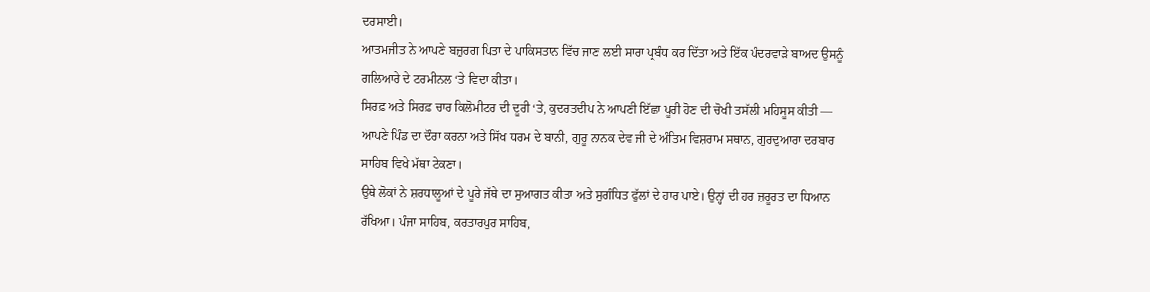ਦਰਸਾਈ।
ਆਤਮਜੀਤ ਨੇ ਆਪਣੇ ਬਜ਼ੁਰਗ ਪਿਤਾ ਦੇ ਪਾਕਿਸਤਾਨ ਵਿੱਚ ਜਾਣ ਲਈ ਸਾਰਾ ਪ੍ਰਬੰਧ ਕਰ ਦਿੱਤਾ ਅਤੇ ਇੱਕ ਪੰਦਰਵਾੜੇ ਬਾਅਦ ਉਸਨੂੰ ਗਲਿਆਰੇ ਦੇ ਟਰਮੀਨਲ ‘ਤੇ ਵਿਦਾ ਕੀਤਾ।
ਸਿਰਫ਼ ਅਤੇ ਸਿਰਫ਼ ਚਾਰ ਕਿਲੋਮੀਟਰ ਦੀ ਦੂਰੀ ‘ਤੇ, ਕੁਦਰਤਦੀਪ ਨੇ ਆਪਣੀ ਇੱਛਾ ਪੂਰੀ ਹੋਣ ਦੀ ਚੋਖੀ ਤਸੱਲੀ ਮਹਿਸੂਸ ਕੀਤੀ — ਆਪਣੇ ਪਿੰਡ ਦਾ ਦੌਰਾ ਕਰਨਾ ਅਤੇ ਸਿੱਖ ਧਰਮ ਦੇ ਬਾਨੀ, ਗੁਰੂ ਨਾਨਕ ਦੇਵ ਜੀ ਦੇ ਅੰਤਿਮ ਵਿਸ਼ਰਾਮ ਸਥਾਨ, ਗੁਰਦੁਆਰਾ ਦਰਬਾਰ ਸਾਹਿਬ ਵਿਖੇ ਮੱਥਾ ਟੇਕਣਾ।
ਉਥੇ ਲੋਕਾਂ ਨੇ ਸ਼ਰਧਾਲੂਆਂ ਦੇ ਪੂਰੇ ਜੱਥੇ ਦਾ ਸੁਆਗਤ ਕੀਤਾ ਅਤੇ ਸੁਗੰਧਿਤ ਫੁੱਲਾਂ ਦੇ ਹਾਰ ਪਾਏ। ਉਨ੍ਹਾਂ ਦੀ ਹਰ ਜ਼ਰੂਰਤ ਦਾ ਧਿਆਨ ਰੱਖਿਆ। ਪੰਜਾ ਸਾਹਿਬ, ਕਰਤਾਰਪੁਰ ਸਾਹਿਬ,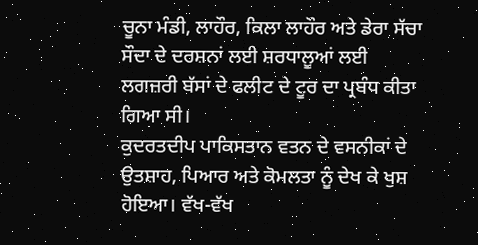ਚੂਨਾ ਮੰਡੀ, ਲਾਹੌਰ, ਕਿਲਾ ਲਾਹੌਰ ਅਤੇ ਡੇਰਾ ਸੱਚਾ ਸੌਦਾ ਦੇ ਦਰਸ਼ਨਾਂ ਲਈ ਸ਼ਰਧਾਲੂਆਂ ਲਈ ਲਗਜ਼ਰੀ ਬੱਸਾਂ ਦੇ ਫਲੀਟ ਦੇ ਟੂਰ ਦਾ ਪ੍ਰਬੰਧ ਕੀਤਾ ਗਿਆ ਸੀ।
ਕੁਦਰਤਦੀਪ ਪਾਕਿਸਤਾਨ ਵਤਨ ਦੇ ਵਸਨੀਕਾਂ ਦੇ ਉਤਸ਼ਾਹ, ਪਿਆਰ ਅਤੇ ਕੋਮਲਤਾ ਨੂੰ ਦੇਖ ਕੇ ਖੁਸ਼ ਹੋਇਆ। ਵੱਖ-ਵੱਖ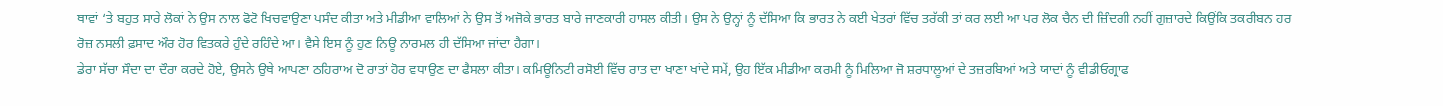ਥਾਵਾਂ ‘ਤੇ ਬਹੁਤ ਸਾਰੇ ਲੋਕਾਂ ਨੇ ਉਸ ਨਾਲ ਫੋਟੋ ਖਿਚਵਾਉਣਾ ਪਸੰਦ ਕੀਤਾ ਅਤੇ ਮੀਡੀਆ ਵਾਲਿਆਂ ਨੇ ਉਸ ਤੋਂ ਅਜੋਕੇ ਭਾਰਤ ਬਾਰੇ ਜਾਣਕਾਰੀ ਹਾਸਲ ਕੀਤੀ। ਉਸ ਨੇ ਉਨ੍ਹਾਂ ਨੂੰ ਦੱਸਿਆ ਕਿ ਭਾਰਤ ਨੇ ਕਈ ਖੇਤਰਾਂ ਵਿੱਚ ਤਰੱਕੀ ਤਾਂ ਕਰ ਲਈ ਆ ਪਰ ਲੋਕ ਚੈਨ ਦੀ ਜ਼ਿੰਦਗੀ ਨਹੀਂ ਗੁਜ਼ਾਰਦੇ ਕਿਉਂਕਿ ਤਕਰੀਬਨ ਹਰ ਰੋਜ਼ ਨਸਲੀ ਫ਼ਸਾਦ ਔਰ ਹੋਰ ਵਿਤਕਰੇ ਹੁੰਦੇ ਰਹਿੰਦੇ ਆ। ਵੈਸੇ ਇਸ ਨੂੰ ਹੁਣ ਨਿਊ ਨਾਰਮਲ ਹੀ ਦੱਸਿਆ ਜਾਂਦਾ ਹੈਗਾ।
ਡੇਰਾ ਸੱਚਾ ਸੌਦਾ ਦਾ ਦੌਰਾ ਕਰਦੇ ਹੋਏ, ਉਸਨੇ ਉਥੇ ਆਪਣਾ ਠਹਿਰਾਅ ਦੋ ਰਾਤਾਂ ਹੋਰ ਵਧਾਉਣ ਦਾ ਫੈਸਲਾ ਕੀਤਾ। ਕਮਿਊਨਿਟੀ ਰਸੋਈ ਵਿੱਚ ਰਾਤ ਦਾ ਖਾਣਾ ਖਾਂਦੇ ਸਮੇਂ, ਉਹ ਇੱਕ ਮੀਡੀਆ ਕਰਮੀ ਨੂੰ ਮਿਲਿਆ ਜੋ ਸ਼ਰਧਾਲੂਆਂ ਦੇ ਤਜ਼ਰਬਿਆਂ ਅਤੇ ਯਾਦਾਂ ਨੂੰ ਵੀਡੀਓਗ੍ਰਾਫ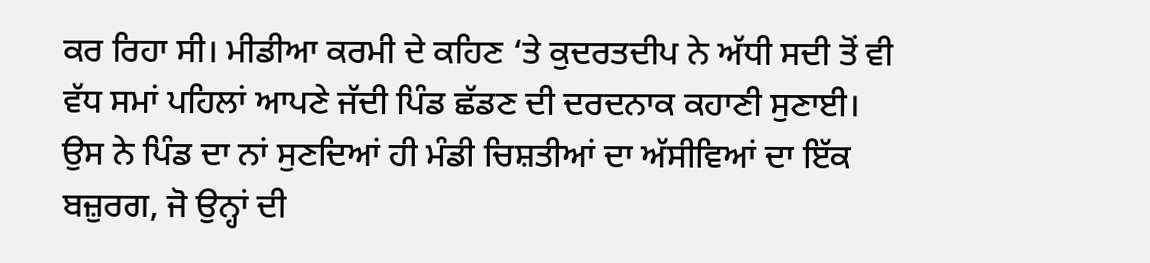ਕਰ ਰਿਹਾ ਸੀ। ਮੀਡੀਆ ਕਰਮੀ ਦੇ ਕਹਿਣ ‘ਤੇ ਕੁਦਰਤਦੀਪ ਨੇ ਅੱਧੀ ਸਦੀ ਤੋਂ ਵੀ ਵੱਧ ਸਮਾਂ ਪਹਿਲਾਂ ਆਪਣੇ ਜੱਦੀ ਪਿੰਡ ਛੱਡਣ ਦੀ ਦਰਦਨਾਕ ਕਹਾਣੀ ਸੁਣਾਈ।
ਉਸ ਨੇ ਪਿੰਡ ਦਾ ਨਾਂ ਸੁਣਦਿਆਂ ਹੀ ਮੰਡੀ ਚਿਸ਼ਤੀਆਂ ਦਾ ਅੱਸੀਵਿਆਂ ਦਾ ਇੱਕ ਬਜ਼ੁਰਗ, ਜੋ ਉਨ੍ਹਾਂ ਦੀ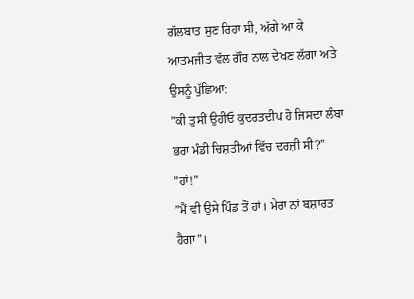ਗੱਲਬਾਤ ਸੁਣ ਰਿਹਾ ਸੀ, ਅੱਗੇ ਆ ਕੇ ਆਤਮਜੀਤ ਵੱਲ ਗੌਰ ਨਾਲ ਦੇਖਣ ਲੱਗਾ ਅਤੇ ਉਸਨੂੰ ਪੁੱਛਿਆ:
”ਕੀ ਤੁਸੀਂ ਉਹੀਓ ਕੁਦਰਤਦੀਪ ਹੋ ਜਿਸਦਾ ਲੰਬਾ ਭਰਾ ਮੰਡੀ ਚਿਸ਼ਤੀਆਂ ਵਿੱਚ ਦਰਜ਼ੀ ਸੀ?”
”ਹਾਂ!”
”ਮੈਂ ਵੀ ਉਸੇ ਪਿੰਡ ਤੋਂ ਹਾਂ। ਮੇਰਾ ਨਾਂ ਬਸ਼ਾਰਤ ਹੈਗਾ”।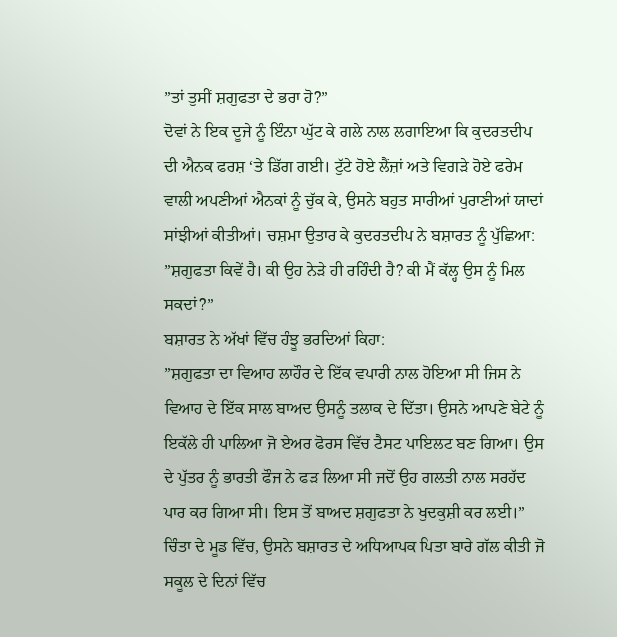”ਤਾਂ ਤੁਸੀਂ ਸ਼ਗੁਫਤਾ ਦੇ ਭਰਾ ਹੋ?”
ਦੋਵਾਂ ਨੇ ਇਕ ਦੂਜੇ ਨੂੰ ਇੰਨਾ ਘੁੱਟ ਕੇ ਗਲੇ ਨਾਲ ਲਗਾਇਆ ਕਿ ਕੁਦਰਤਦੀਪ ਦੀ ਐਨਕ ਫਰਸ਼ ‘ਤੇ ਡਿੱਗ ਗਈ। ਟੁੱਟੇ ਹੋਏ ਲੈਂਜ਼ਾਂ ਅਤੇ ਵਿਗੜੇ ਹੋਏ ਫਰੇਮ ਵਾਲੀ ਅਪਣੀਆਂ ਐਨਕਾਂ ਨੂੰ ਚੁੱਕ ਕੇ, ਉਸਨੇ ਬਹੁਤ ਸਾਰੀਆਂ ਪੁਰਾਣੀਆਂ ਯਾਦਾਂ ਸਾਂਝੀਆਂ ਕੀਤੀਆਂ। ਚਸ਼ਮਾ ਉਤਾਰ ਕੇ ਕੁਦਰਤਦੀਪ ਨੇ ਬਸ਼ਾਰਤ ਨੂੰ ਪੁੱਛਿਆ:
”ਸ਼ਗੁਫਤਾ ਕਿਵੇਂ ਹੈ। ਕੀ ਉਹ ਨੇੜੇ ਹੀ ਰਹਿੰਦੀ ਹੈ? ਕੀ ਮੈਂ ਕੱਲ੍ਹ ਉਸ ਨੂੰ ਮਿਲ ਸਕਦਾਂ?”
ਬਸ਼ਾਰਤ ਨੇ ਅੱਖਾਂ ਵਿੱਚ ਹੰਝੂ ਭਰਦਿਆਂ ਕਿਹਾ:
”ਸ਼ਗੁਫਤਾ ਦਾ ਵਿਆਹ ਲਾਹੌਰ ਦੇ ਇੱਕ ਵਪਾਰੀ ਨਾਲ ਹੋਇਆ ਸੀ ਜਿਸ ਨੇ ਵਿਆਹ ਦੇ ਇੱਕ ਸਾਲ ਬਾਅਦ ਉਸਨੂੰ ਤਲਾਕ ਦੇ ਦਿੱਤਾ। ਉਸਨੇ ਆਪਣੇ ਬੇਟੇ ਨੂੰ ਇਕੱਲੇ ਹੀ ਪਾਲਿਆ ਜੋ ਏਅਰ ਫੋਰਸ ਵਿੱਚ ਟੈਸਟ ਪਾਇਲਟ ਬਣ ਗਿਆ। ਉਸ ਦੇ ਪੁੱਤਰ ਨੂੰ ਭਾਰਤੀ ਫੌਜ ਨੇ ਫੜ ਲਿਆ ਸੀ ਜਦੋਂ ਉਹ ਗਲਤੀ ਨਾਲ ਸਰਹੱਦ ਪਾਰ ਕਰ ਗਿਆ ਸੀ। ਇਸ ਤੋਂ ਬਾਅਦ ਸ਼ਗੁਫਤਾ ਨੇ ਖੁਦਕੁਸ਼ੀ ਕਰ ਲਈ।”
ਚਿੰਤਾ ਦੇ ਮੂਡ ਵਿੱਚ, ਉਸਨੇ ਬਸ਼ਾਰਤ ਦੇ ਅਧਿਆਪਕ ਪਿਤਾ ਬਾਰੇ ਗੱਲ ਕੀਤੀ ਜੋ ਸਕੂਲ ਦੇ ਦਿਨਾਂ ਵਿੱਚ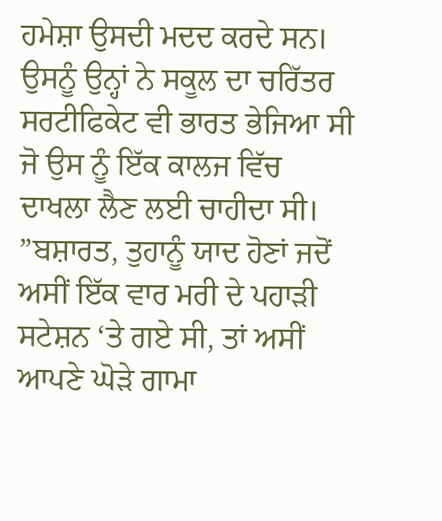ਹਮੇਸ਼ਾ ਉਸਦੀ ਮਦਦ ਕਰਦੇ ਸਨ। ਉਸਨੂੰ ਉਨ੍ਹਾਂ ਨੇ ਸਕੂਲ ਦਾ ਚਰਿੱਤਰ ਸਰਟੀਫਿਕੇਟ ਵੀ ਭਾਰਤ ਭੇਜਿਆ ਸੀ ਜੋ ਉਸ ਨੂੰ ਇੱਕ ਕਾਲਜ ਵਿੱਚ ਦਾਖਲਾ ਲੈਣ ਲਈ ਚਾਹੀਦਾ ਸੀ।
”ਬਸ਼ਾਰਤ, ਤੁਹਾਨੂੰ ਯਾਦ ਹੋਣਾਂ ਜਦੋਂ ਅਸੀਂ ਇੱਕ ਵਾਰ ਮਰੀ ਦੇ ਪਹਾੜੀ ਸਟੇਸ਼ਨ ‘ਤੇ ਗਏ ਸੀ, ਤਾਂ ਅਸੀਂ ਆਪਣੇ ਘੋੜੇ ਗਾਮਾ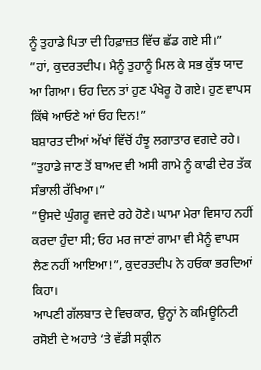ਨੂੰ ਤੁਹਾਡੇ ਪਿਤਾ ਦੀ ਹਿਫ਼ਾਜ਼ਤ ਵਿੱਚ ਛੱਡ ਗਏ ਸੀ।”
”ਹਾਂ, ਕੁਦਰਤਦੀਪ। ਮੈਨੂੰ ਤੁਹਾਨੂੰ ਮਿਲ ਕੇ ਸਭ ਕੁੱਝ ਯਾਦ ਆ ਗਿਆ। ਓਹ ਦਿਨ ਤਾਂ ਹੁਣ ਪੰਖੇਰੂ ਹੋ ਗਏ। ਹੁਣ ਵਾਪਸ ਕਿੱਥੇ ਆਓਣੇ ਆਂ ਓਹ ਦਿਨ!”
ਬਸ਼ਾਰਤ ਦੀਆਂ ਅੱਖਾਂ ਵਿੱਚੋਂ ਹੰਝੂ ਲਗਾਤਾਰ ਵਗਦੇ ਰਹੇ।
”ਤੁਹਾਡੇ ਜਾਣ ਤੋਂ ਬਾਅਦ ਵੀ ਅਸੀ ਗਾਮੇ ਨੂੰ ਕਾਫੀ ਦੇਰ ਤੱਕ ਸੰਭਾਲੀ ਰੱਖਿਆ।”
”ਉਸਦੇ ਘੁੰਗਰੂ ਵਜਦੇ ਰਹੇ ਹੋਣੇ। ਘਾਮਾ ਮੇਰਾ ਵਿਸਾਹ ਨਹੀਂ ਕਰਦਾ ਹੁੰਦਾ ਸੀ; ਓਹ ਮਰ ਜਾਣਾਂ ਗਾਮਾ ਵੀ ਮੈਨੂੰ ਵਾਪਸ ਲੈਣ ਨਹੀਂ ਆਇਆ!”, ਕੁਦਰਤਦੀਪ ਨੇ ਹਓਕਾ ਭਰਦਿਆਂ ਕਿਹਾ।
ਆਪਣੀ ਗੱਲਬਾਤ ਦੇ ਵਿਚਕਾਰ, ਉਨ੍ਹਾਂ ਨੇ ਕਮਿਊਨਿਟੀ ਰਸੋਈ ਦੇ ਅਹਾਤੇ ‘ਤੇ ਵੱਡੀ ਸਕ੍ਰੀਨ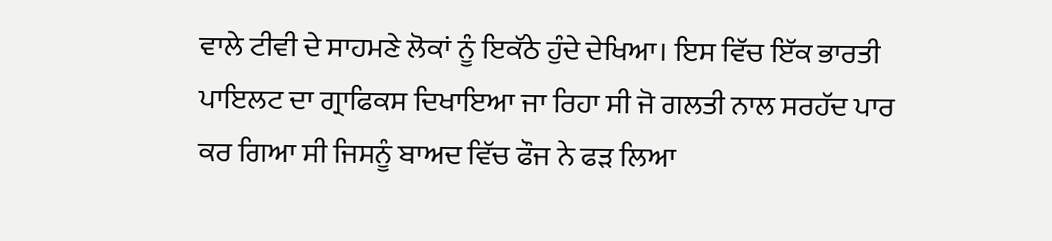ਵਾਲੇ ਟੀਵੀ ਦੇ ਸਾਹਮਣੇ ਲੋਕਾਂ ਨੂੰ ਇਕੱਠੇ ਹੁੰਦੇ ਦੇਖਿਆ। ਇਸ ਵਿੱਚ ਇੱਕ ਭਾਰਤੀ ਪਾਇਲਟ ਦਾ ਗ੍ਰਾਫਿਕਸ ਦਿਖਾਇਆ ਜਾ ਰਿਹਾ ਸੀ ਜੋ ਗਲਤੀ ਨਾਲ ਸਰਹੱਦ ਪਾਰ ਕਰ ਗਿਆ ਸੀ ਜਿਸਨੂੰ ਬਾਅਦ ਵਿੱਚ ਫੌਜ ਨੇ ਫੜ ਲਿਆ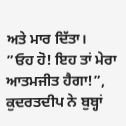ਅਤੇ ਮਾਰ ਦਿੱਤਾ।
”ਓਹ ਹੋ! ਇਹ ਤਾਂ ਮੇਰਾ ਆਤਮਜੀਤ ਹੈਗਾ!”, ਕੁਦਰਤਦੀਪ ਨੇ ਬੁਬ੍ਹਾਂ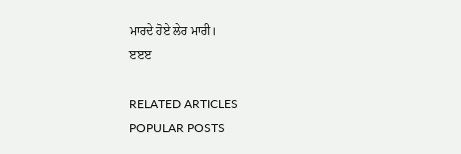ਮਾਰਦੇ ਹੋਏ ਲੇਰ ਮਾਰੀ।
ੲੲੲ

RELATED ARTICLES
POPULAR POSTS